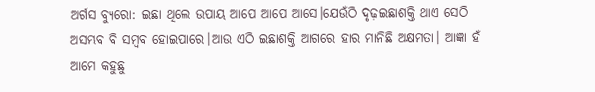ଅର୍ଗସ ବ୍ୟୁରୋ: ଇଛା ଥିଲେ ଉପାୟ ଆପେ ଆପେ ଆସେ।ଯେଉଁଠି ଦୃଢ଼ଇଛାଶକ୍ତି ଥାଏ ସେଠି ଅସମ୍ଭବ ବି ସମ୍ବବ ହୋଇପାରେ।ଆଉ ଏଠି ଇଛାଶକ୍ତି ଆଗରେ ହାର ମାନିଛି ଅକ୍ଷମତା। ଆଜ୍ଞା ହଁ ଆମେ କହୁଛୁ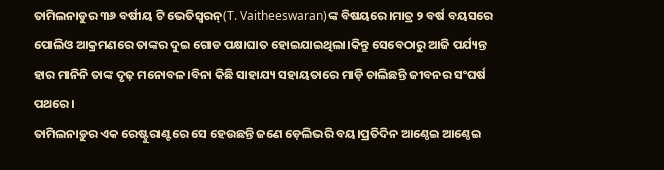ତାମିଲନାଡୁର ୩୬ ବର୍ଷୀୟ ଟି ଭେତିସ୍ବରନ୍(T. Vaitheeswaran)ଙ୍କ ବିଷୟରେ।ମାତ୍ର ୨ ବର୍ଷ ବୟସରେ ପୋଲିଓ ଆକ୍ରମଣରେ ତାଙ୍କର ଦୁଇ ଗୋଡ ପକ୍ଷାଘାତ ହୋଇଯାଇଥିଲା।କିନ୍ତୁ ସେବେଠାରୁ ଆଜି ପର୍ଯ୍ୟନ୍ତ ହାର ମାନିନି ତାଙ୍କ ଦୃଢ଼ ମନୋବଳ।ବିନା କିଛି ସାହାଯ୍ୟ ସହାୟତାରେ ମାଡ଼ି ଚାଲିଛନ୍ତି ଜୀବନର ସଂଘର୍ଷ ପଥରେ।
ତାମିଲନାଡ଼ୁର ଏକ ରେଷ୍ଟୁରାଣ୍ଟରେ ସେ ହେଉଛନ୍ତି ଜଣେ ଡ଼େଲିଭରି ବୟ।ପ୍ରତିଦିନ ଆଣ୍ଠେଇ ଆଣ୍ଠେଇ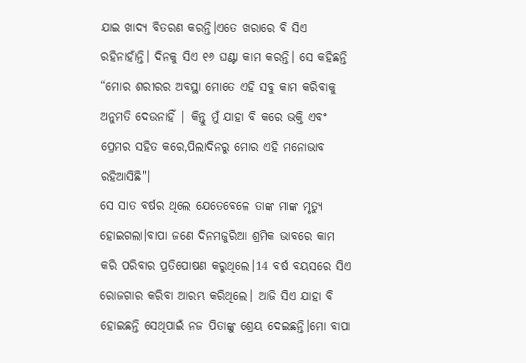ଯାଇ ଖାଦ୍ୟ ବିତରଣ କରନ୍ତି।ଏତେ ଖରାରେ ବି ସିଏ ରହିନାହାଁନ୍ତି। ଦିନକୁ ସିଏ ୧୬ ଘଣ୍ଟା କାମ କରନ୍ତି। ସେ କହିଛନ୍ତି “ମୋର ଶରୀରର ଅବସ୍ଥା ମୋତେ ଏହି ସବୁ କାମ କରିବାକୁ ଅନୁମତି ଦେଉନାହିଁ | କିନ୍ତୁ ମୁଁ ଯାହା ବି କରେ ଭକ୍ତି ଏବଂ ପ୍ରେମର ସହିତ କରେ,ପିଲାଦିନରୁ ମୋର ଏହି ମନୋଭାବ ରହିଆସିଛି"।
ସେ ସାତ ବର୍ଷର ଥିଲେ ଯେତେବେଳେ ତାଙ୍କ ମାଙ୍କ ମୃତ୍ୟୁ ହୋଇଗଲା।ବାପା ଜଣେ ଦିନମଜୁରିଆ ଶ୍ରମିକ ଭାବରେ କାମ କରି ପରିବାର ପ୍ରତିପୋଷଣ କରୁଥିଲେ।14 ବର୍ଷ ବୟସରେ ସିଏ ରୋଜଗାର କରିବା ଆରମ୍ଭ କରିଥିଲେ। ଆଜି ସିଏ ଯାହା ବି ହୋଇଛନ୍ତି ସେଥିପାଇଁ ନଜ ପିତାଙ୍କୁ ଶ୍ରେୟ ଦେଇଛନ୍ତି।ମୋ ବାପା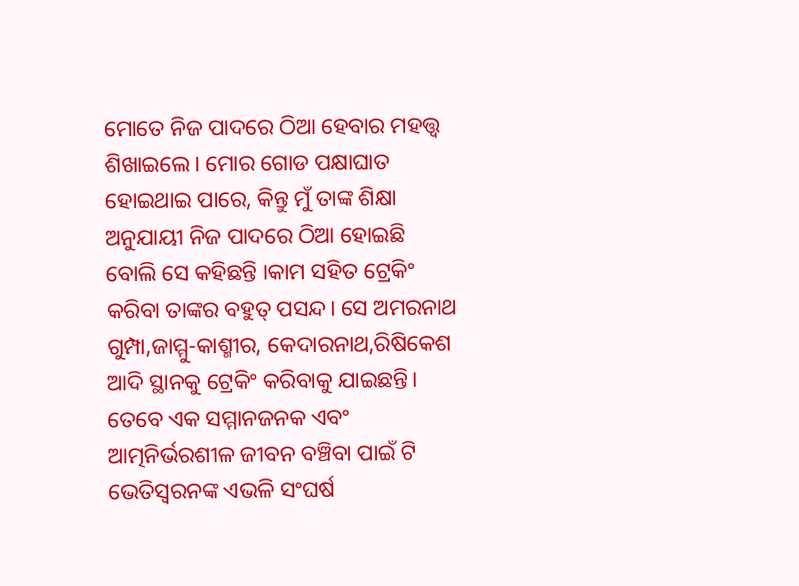ମୋତେ ନିଜ ପାଦରେ ଠିଆ ହେବାର ମହତ୍ତ୍ବ ଶିଖାଇଲେ। ମୋର ଗୋଡ ପକ୍ଷାଘାତ ହୋଇଥାଇ ପାରେ, କିନ୍ତୁ ମୁଁ ତାଙ୍କ ଶିକ୍ଷା ଅନୁଯାୟୀ ନିଜ ପାଦରେ ଠିଆ ହୋଇଛି ବୋଲି ସେ କହିଛନ୍ତି ।କାମ ସହିତ ଟ୍ରେକିଂ କରିବା ତାଙ୍କର ବହୁତ୍ ପସନ୍ଦ। ସେ ଅମରନାଥ ଗୁମ୍ପା,ଜାମ୍ମୁ-କାଶ୍ମୀର, କେଦାରନାଥ,ରିଷିକେଶ ଆଦି ସ୍ଥାନକୁ ଟ୍ରେକିଂ କରିବାକୁ ଯାଇଛନ୍ତି।
ତେବେ ଏକ ସମ୍ମାନଜନକ ଏବଂ ଆତ୍ମନିର୍ଭରଶୀଳ ଜୀବନ ବଞ୍ଚିବା ପାଇଁ ଟି ଭେତିସ୍ବରନଙ୍କ ଏଭଳି ସଂଘର୍ଷ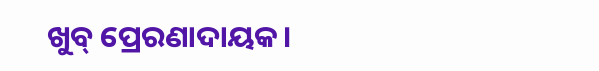ଖୁବ୍ ପ୍ରେରଣାଦାୟକ।